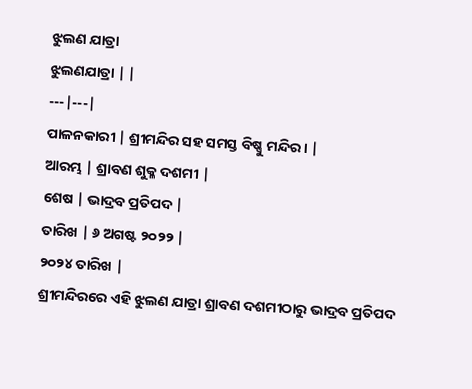ଝୁଲଣ ଯାତ୍ରା
ଝୁଲଣଯାତ୍ରା | |
---|---|
ପାଳନକାରୀ | ଶ୍ରୀମନ୍ଦିର ସହ ସମସ୍ତ ବିଷ୍ଣୁ ମନ୍ଦିର । |
ଆରମ୍ଭ | ଶ୍ରାବଣ ଶୁକ୍ଳ ଦଶମୀ |
ଶେଷ | ଭାଦ୍ରବ ପ୍ରତିପଦ |
ତାରିଖ | ୬ ଅଗଷ୍ଟ ୨୦୨୨ |
୨୦୨୪ ତାରିଖ |
ଶ୍ରୀମନ୍ଦିରରେ ଏହି ଝୁଲଣ ଯାତ୍ରା ଶ୍ରାବଣ ଦଶମୀଠାରୁ ଭାଦ୍ରବ ପ୍ରତିପଦ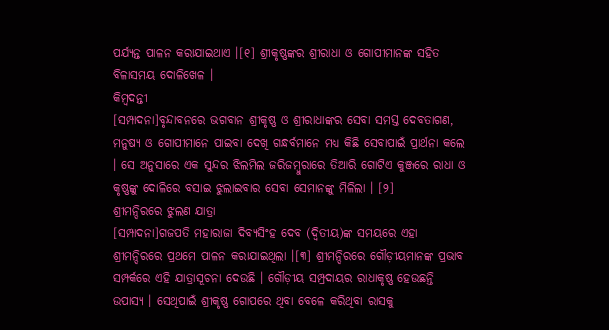ପର୍ଯ୍ୟନ୍ତ ପାଳନ କରାଯାଇଥାଏ ।[୧] ଶ୍ରୀକୃଷ୍ଣଙ୍କର ଶ୍ରୀରାଧା ଓ ଗୋପୀମାନଙ୍କ ସହିତ ବିଳାସମୟ ଦୋଳିଖେଳ ।
କିମ୍ବଦନ୍ତୀ
[ସମ୍ପାଦନା]ବୃନ୍ଦାବନରେ ଭଗବାନ ଶ୍ରୀକୃଷ୍ଣ ଓ ଶ୍ରୀରାଧାଙ୍କର ସେବା ସମସ୍ତ ଦେବତାଗଣ, ମନୁଷ୍ୟ ଓ ଗୋପୀମାନେ ପାଇବା ଦେଖି ଗନ୍ଧର୍ବମାନେ ମଧ୍ୟ କିଛି ସେବାପାଇଁ ପ୍ରାର୍ଥନା କଲେ । ସେ ଅନୁସାରେ ଏକ ସୁନ୍ଦର ଝିଲମିଲ ଜରିଜମ୍ବୁରାରେ ତିଆରି ଗୋଟିଏ କୁଞ୍ଜରେ ରାଧା ଓ କୃଷ୍ଣଙ୍କୁ ଦୋଳିରେ ବସାଇ ଝୁଲାଇବାର ସେବା ସେମାନଙ୍କୁ ମିଳିଲା । [୨]
ଶ୍ରୀମନ୍ଦିରରେ ଝୁଲଣ ଯାତ୍ରା
[ସମ୍ପାଦନା]ଗଜପତି ମହାରାଜା ଦିବ୍ୟସିଂହ ଦେବ (ଦ୍ୱିତୀୟ)ଙ୍କ ସମୟରେ ଏହା ଶ୍ରୀମନ୍ଦିରରେ ପ୍ରଥମେ ପାଳନ କରାଯାଇଥିଲା ।[୩] ଶ୍ରୀମନ୍ଦିରରେ ଗୌଡ଼ୀୟମାନଙ୍କ ପ୍ରଭାବ ସମ୍ପର୍କରେ ଏହି ଯାତ୍ରାସୂଚନା ଦେଉଛି । ଗୌଡ଼ୀୟ ସମ୍ପ୍ରଦାୟର ରାଧାକୃଷ୍ଣ ହେଉଛନ୍ତି ଉପାସ୍ୟ । ସେଥିପାଇଁ ଶ୍ରୀକୃଷ୍ଣ ଗୋପରେ ଥିବା ବେଳେ କରିଥିବା ରାସକୁ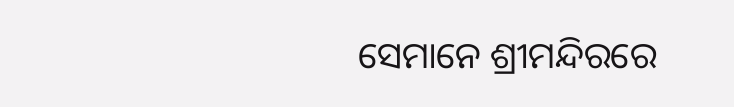ସେମାନେ ଶ୍ରୀମନ୍ଦିରରେ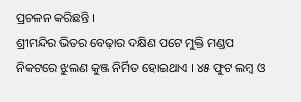ପ୍ରଚଳନ କରିଛନ୍ତି ।
ଶ୍ରୀମନ୍ଦିର ଭିତର ବେଢ଼ାର ଦକ୍ଷିଣ ପଟେ ମୁକ୍ତି ମଣ୍ଡପ ନିକଟରେ ଝୁଲଣ କୁଞ୍ଜ ନିର୍ମିତ ହୋଇଥାଏ । ୪୫ ଫୁଟ ଲମ୍ବ ଓ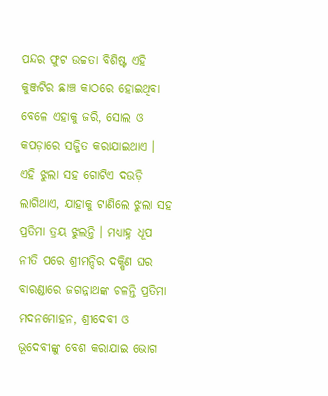ପନ୍ଦର ଫୁଟ ଉଚ୍ଚତା ବିଶିଷ୍ଟ ଏହି କୁଞ୍ଜଟିର ଛାଞ୍ଚ କାଠରେ ହୋଇଥିବା ବେଳେ ଏହାକୁ ଜରି, ସୋଲ ଓ କପଡ଼ାରେ ସଜ୍ଜିତ କରାଯାଇଥାଏ । ଏହି ଝୁଲା ସହ ଗୋଟିଏ ଦଉଡ଼ି ଲାଗିଥାଏ, ଯାହାକୁ ଟାଣିଲେ ଝୁଲା ସହ ପ୍ରତିମା ତ୍ରୟ ଝୁଲନ୍ତି । ମଧ୍ୟାହ୍ନ ଧୂପ ନୀତି ପରେ ଶ୍ରୀମନ୍ଦିର ଦକ୍ଷିଣ ଘର ବାରଣ୍ଡାରେ ଜଗନ୍ନାଥଙ୍କ ଚଳନ୍ତି ପ୍ରତିମା ମଦନମୋହନ, ଶ୍ରୀଦେବୀ ଓ ଭୂଦେବୀଙ୍କୁ ବେଶ କରାଯାଇ ଭୋଗ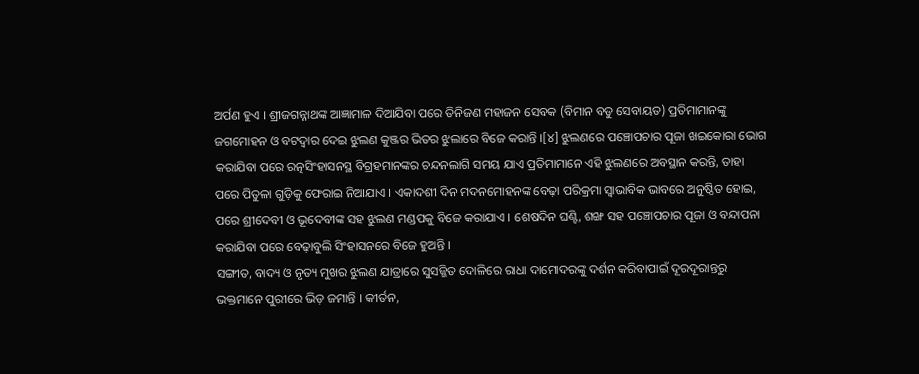ଅର୍ପଣ ହୁଏ । ଶ୍ରୀଜଗନ୍ନାଥଙ୍କ ଆଜ୍ଞାମାଳ ଦିଆଯିବା ପରେ ତିନିଜଣ ମହାଜନ ସେବକ (ବିମାନ ବଡୁ ସେବାୟତ) ପ୍ରତିମାମାନଙ୍କୁ ଜଗମୋହନ ଓ ବଟଦ୍ୱାର ଦେଇ ଝୁଲଣ କୁଞ୍ଜର ଭିତର ଝୁଲାରେ ବିଜେ କରାନ୍ତି ।[୪] ଝୁଲଣରେ ପଞ୍ଚୋପଚାର ପୂଜା ଖଇକୋରା ଭୋଗ କରାଯିବା ପରେ ରତ୍ନସିଂହାସନସ୍ଥ ବିଗ୍ରହମାନଙ୍କର ଚନ୍ଦନଲାଗି ସମୟ ଯାଏ ପ୍ରତିମାମାନେ ଏହି ଝୁଲଣରେ ଅବସ୍ଥାନ କରନ୍ତି, ତାହା ପରେ ପିତୁଳା ଗୁଡ଼ିକୁ ଫେରାଇ ନିଆଯାଏ । ଏକାଦଶୀ ଦିନ ମଦନମୋହନଙ୍କ ବେଢ଼ା ପରିକ୍ରମା ସ୍ୱାଭାବିକ ଭାବରେ ଅନୁଷ୍ଠିତ ହୋଇ, ପରେ ଶ୍ରୀଦେବୀ ଓ ଭୂଦେବୀଙ୍କ ସହ ଝୁଲଣ ମଣ୍ଡପକୁ ବିଜେ କରାଯାଏ । ଶେଷଦିନ ଘଣ୍ଟି, ଶଙ୍ଖ ସହ ପଞ୍ଚୋପଚାର ପୂଜା ଓ ବନ୍ଦାପନା କରାଯିବା ପରେ ବେଢ଼ାବୁଲି ସିଂହାସନରେ ବିଜେ ହୁଅନ୍ତି ।
ସଙ୍ଗୀତ, ବାଦ୍ୟ ଓ ନୃତ୍ୟ ମୁଖର ଝୁଲଣ ଯାତ୍ରାରେ ସୁସଜ୍ଜିତ ଦୋଳିରେ ରାଧା ଦାମୋଦରଙ୍କୁ ଦର୍ଶନ କରିବାପାଇଁ ଦୂରଦୂରାନ୍ତରୁ ଭକ୍ତମାନେ ପୁରୀରେ ଭିଡ଼ ଜମାନ୍ତି । କୀର୍ତନ,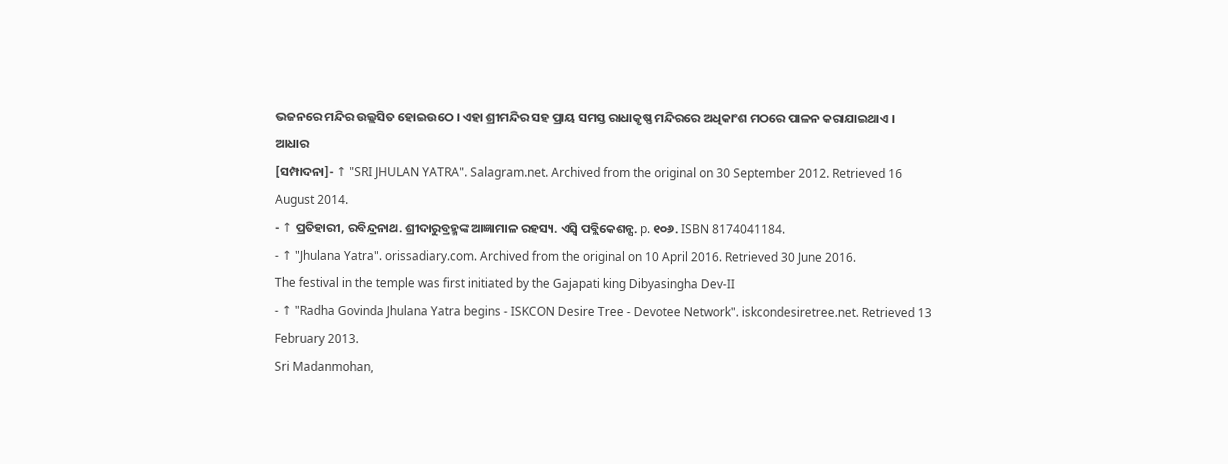ଭଜନରେ ମନ୍ଦିର ଉଲ୍ଲସିତ ହୋଇଉଠେ । ଏହା ଶ୍ରୀମନ୍ଦିର ସହ ପ୍ରାୟ ସମସ୍ତ ରାଧାକୃଷ୍ଣ ମନ୍ଦିରରେ ଅଧିକାଂଶ ମଠରେ ପାଳନ କରାଯାଇଥାଏ ।
ଆଧାର
[ସମ୍ପାଦନା]- ↑ "SRI JHULAN YATRA". Salagram.net. Archived from the original on 30 September 2012. Retrieved 16 August 2014.
- ↑ ପ୍ରତିହାରୀ, ରବିନ୍ଦ୍ରନାଥ. ଶ୍ରୀଦାରୁବ୍ରହ୍ମଙ୍କ ଆଜ୍ଞାମାଳ ରହସ୍ୟ. ଏସ୍ବି ପବ୍ଲିକେଶନ୍ସ. p. ୧୦୬. ISBN 8174041184.
- ↑ "Jhulana Yatra". orissadiary.com. Archived from the original on 10 April 2016. Retrieved 30 June 2016.
The festival in the temple was first initiated by the Gajapati king Dibyasingha Dev-II
- ↑ "Radha Govinda Jhulana Yatra begins - ISKCON Desire Tree - Devotee Network". iskcondesiretree.net. Retrieved 13 February 2013.
Sri Madanmohan,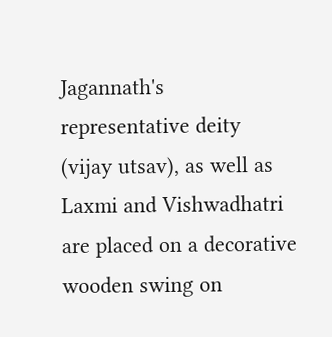Jagannath's representative deity (vijay utsav), as well as Laxmi and Vishwadhatri are placed on a decorative wooden swing on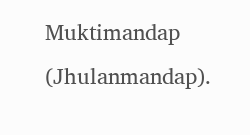Muktimandap (Jhulanmandap).